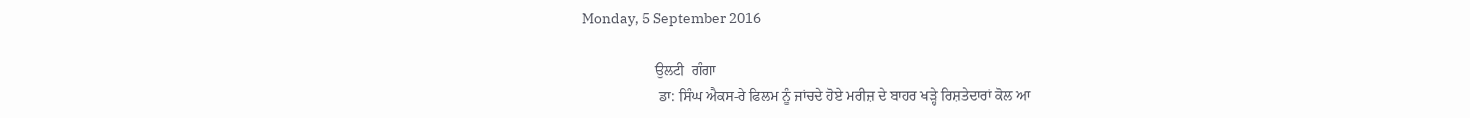Monday, 5 September 2016

                    ਉਲਟੀ  ਗੰਗਾ
                     ਡਾ: ਸਿੰਘ ਐਕਸ-ਰੇ ਫਿਲਮ ਨੂੰ ਜਾਂਚਦੇ ਹੋਏ ਮਰੀਜ਼ ਦੇ ਬਾਹਰ ਖੜ੍ਹੇ ਰਿਸ਼ਤੇਦਾਰਾਂ ਕੋਲ ਆ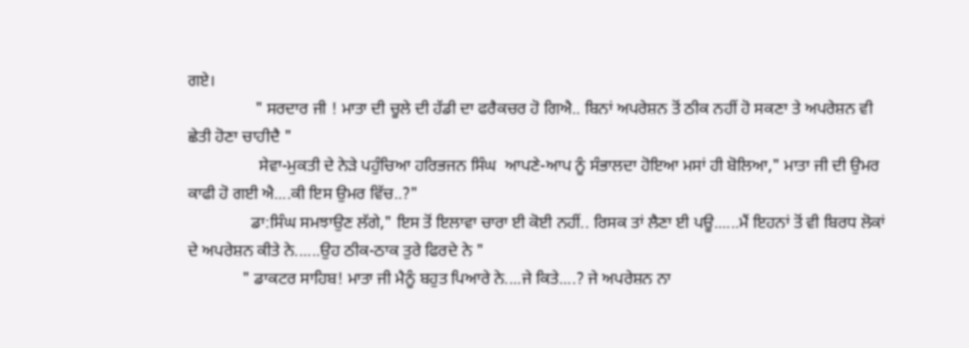ਗਏ।
                " ਸਰਦਾਰ ਜੀ ! ਮਾਤਾ ਦੀ ਚੂਲੇ ਦੀ ਹੱਡੀ ਦਾ ਫਰੈਕਚਰ ਹੋ ਗਿਐ.. ਬਿਨਾਂ ਅਪਰੇਸ਼ਨ ਤੋਂ ਠੀਕ ਨਹੀਂ ਹੋ ਸਕਣਾ ਤੇ ਅਪਰੇਸ਼ਨ ਵੀ ਛੇਤੀ ਹੋਣਾ ਚਾਹੀਦੈ "
                 ਸੇਵਾ-ਮੁਕਤੀ ਦੇ ਨੇੜੇ ਪਹੁੰਚਿਆ ਹਰਿਭਜਨ ਸਿੰਘ  ਆਪਣੇ-ਆਪ ਨੂੰ ਸੰਭਾਲਦਾ ਹੋਇਆ ਮਸਾਂ ਹੀ ਬੋਲਿਆ," ਮਾਤਾ ਜੀ ਦੀ ਉਮਰ ਕਾਫੀ ਹੋ ਗਈ ਐ....ਕੀ ਇਸ ਉਮਰ ਵਿੱਚ..?"
               ਡਾ:ਸਿੰਘ ਸਮਝਾਉਣ ਲੱਗੇ," ਇਸ ਤੋਂ ਇਲਾਵਾ ਚਾਰਾ ਈ ਕੋਈ ਨਹੀਂ.. ਰਿਸਕ ਤਾਂ ਲੈਣਾ ਈ ਪਊ......ਮੈਂ ਇਹਨਾਂ ਤੋਂ ਵੀ ਬਿਰਧ ਲੋਕਾਂ ਦੇ ਅਪਰੇਸ਼ਨ ਕੀਤੇ ਨੇ......ਉਹ ਠੀਕ-ਠਾਕ ਤੁਰੇ ਫਿਰਦੇ ਨੇ "
             " ਡਾਕਟਰ ਸਾਹਿਬ! ਮਾਤਾ ਜੀ ਮੈਨੂੰ ਬਹੁਤ ਪਿਆਰੇ ਨੇ....ਜੇ ਕਿਤੇ....? ਜੇ ਅਪਰੇਸ਼ਨ ਨਾ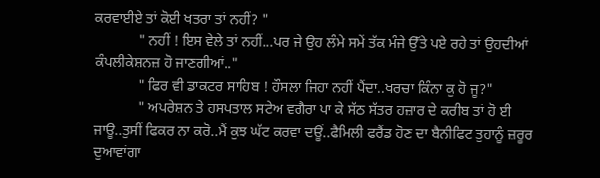ਕਰਵਾਈਏ ਤਾਂ ਕੋਈ ਖਤਰਾ ਤਾਂ ਨਹੀਂ? "
            " ਨਹੀਂ ! ਇਸ ਵੇਲੇ ਤਾਂ ਨਹੀਂ...ਪਰ ਜੇ ਉਹ ਲੰਮੇ ਸਮੇਂ ਤੱਕ ਮੰਜੇ ਉੱਤੇ ਪਏ ਰਹੇ ਤਾਂ ਉਹਦੀਆਂ ਕੰਪਲੀਕੇਸ਼ਨਜ਼ ਹੋ ਜਾਣਗੀਆਂ.."
            " ਫਿਰ ਵੀ ਡਾਕਟਰ ਸਾਹਿਬ ! ਹੌਸਲਾ ਜਿਹਾ ਨਹੀਂ ਪੈਂਦਾ..ਖਰਚਾ ਕਿੰਨਾ ਕੁ ਹੋ ਜੂ?"
            " ਅਪਰੇਸ਼ਨ ਤੇ ਹਸਪਤਾਲ ਸਟੇਅ ਵਗੈਰਾ ਪਾ ਕੇ ਸੱਠ ਸੱਤਰ ਹਜ਼ਾਰ ਦੇ ਕਰੀਬ ਤਾਂ ਹੋ ਈ ਜਾਊ..ਤੁਸੀਂ ਫਿਕਰ ਨਾ ਕਰੋ..ਮੈਂ ਕੁਝ ਘੱਟ ਕਰਵਾ ਦਊਂ..ਫੈਮਿਲੀ ਫਰੈਂਡ ਹੋਣ ਦਾ ਬੈਨੀਫਿਟ ਤੁਹਾਨੂੰ ਜ਼ਰੂਰ ਦੁਆਵਾਂਗਾ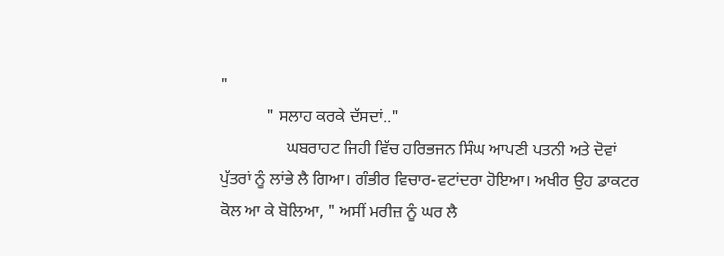"
           " ਸਲਾਹ ਕਰਕੇ ਦੱਸਦਾਂ.."
                ਘਬਰਾਹਟ ਜਿਹੀ ਵਿੱਚ ਹਰਿਭਜਨ ਸਿੰਘ ਆਪਣੀ ਪਤਨੀ ਅਤੇ ਦੋਵਾਂ ਪੁੱਤਰਾਂ ਨੂੰ ਲਾਂਭੇ ਲੈ ਗਿਆ। ਗੰਭੀਰ ਵਿਚਾਰ-ਵਟਾਂਦਰਾ ਹੋਇਆ। ਅਖੀਰ ਉਹ ਡਾਕਟਰ ਕੋਲ ਆ ਕੇ ਬੋਲਿਆ, " ਅਸੀਂ ਮਰੀਜ਼ ਨੂੰ ਘਰ ਲੈ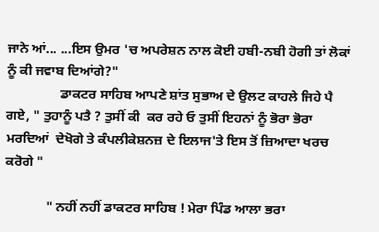ਜਾਨੇ ਆਂ... ...ਇਸ ਉਮਰ 'ਚ ਅਪਰੇਸ਼ਨ ਨਾਲ ਕੋਈ ਹਬੀ-ਨਬੀ ਹੋਗੀ ਤਾਂ ਲੋਕਾਂ ਨੂੰ ਕੀ ਜਵਾਬ ਦਿਆਂਗੇ?"
                ਡਾਕਟਰ ਸਾਹਿਬ ਆਪਣੇ ਸ਼ਾਂਤ ਸੁਭਾਅ ਦੇ ਉਲਟ ਕਾਹਲੇ ਜਿਹੇ ਪੈ ਗਏ, " ਤੁਹਾਨੂੰ ਪਤੈ ? ਤੁਸੀਂ ਕੀ  ਕਰ ਰਹੇ ਓ ਤੁਸੀਂ ਇਹਨਾਂ ਨੂੰ ਭੋਰਾ ਭੋਰਾ ਮਰਦਿਆਂ  ਦੇਖੋਗੇ ਤੇ ਕੰਪਲੀਕੇਸ਼ਨਜ਼ ਦੇ ਇਲਾਜ'ਤੇ ਇਸ ਤੋਂ ਜ਼ਿਆਦਾ ਖਰਚ ਕਰੋਗੇ "

            " ਨਹੀਂ ਨਹੀਂ ਡਾਕਟਰ ਸਾਹਿਬ ! ਮੇਰਾ ਪਿੰਡ ਆਲਾ ਭਰਾ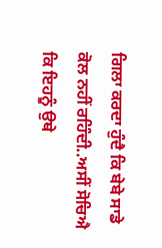ਗਿਲਾ ਕਰਦਾ ਹੁੰਦੈ ਕਿ ਬੇਬੇ ਸਾਡੇ ਕੋਲ ਨਹੀਂ ਰਹਿੰਦੀ..ਅਸੀਂ ਸੋਚਿਐ ਕਿ ਇਹਨੂੰ ਉਥੇ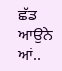ਛੱਡ ਆਉਨੇ ਆਂ..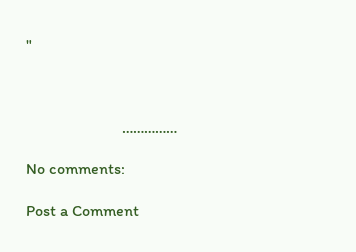"



                        ……………

No comments:

Post a Comment